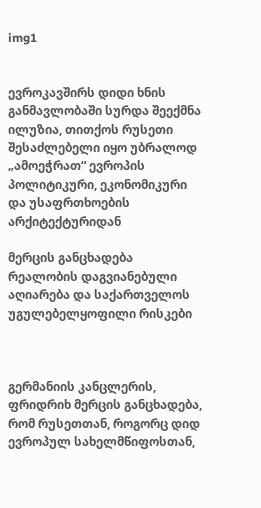img1


ევროკავშირს დიდი ხნის განმავლობაში სურდა შეექმნა ილუზია, თითქოს რუსეთი შესაძლებელი იყო უბრალოდ „ამოეჭრათ“ ევროპის პოლიტიკური, ეკონომიკური და უსაფრთხოების არქიტექტურიდან

მერცის განცხადება რეალობის დაგვიანებული აღიარება და საქართველოს უგულებელყოფილი რისკები



გერმანიის კანცლერის, ფრიდრიხ მერცის განცხადება, რომ რუსეთთან, როგორც დიდ ევროპულ სახელმწიფოსთან,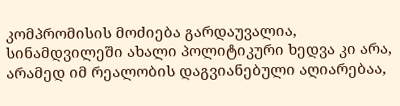კომპრომისის მოძიება გარდაუვალია, სინამდვილეში ახალი პოლიტიკური ხედვა კი არა, არამედ იმ რეალობის დაგვიანებული აღიარებაა,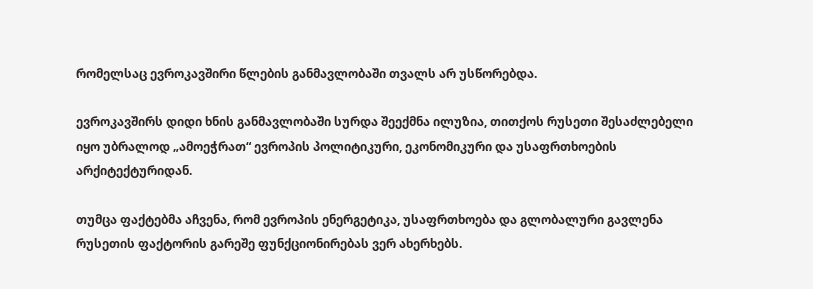რომელსაც ევროკავშირი წლების განმავლობაში თვალს არ უსწორებდა.

ევროკავშირს დიდი ხნის განმავლობაში სურდა შეექმნა ილუზია, თითქოს რუსეთი შესაძლებელი იყო უბრალოდ „ამოეჭრათ“ ევროპის პოლიტიკური, ეკონომიკური და უსაფრთხოების არქიტექტურიდან.

თუმცა ფაქტებმა აჩვენა, რომ ევროპის ენერგეტიკა, უსაფრთხოება და გლობალური გავლენა რუსეთის ფაქტორის გარეშე ფუნქციონირებას ვერ ახერხებს.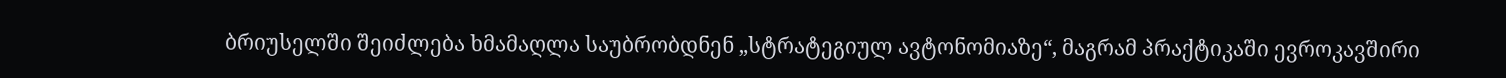ბრიუსელში შეიძლება ხმამაღლა საუბრობდნენ „სტრატეგიულ ავტონომიაზე“, მაგრამ პრაქტიკაში ევროკავშირი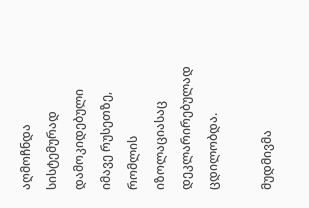აღმოჩნდა სისტემურად დამოკიდებული იმავე რუსეთზე, რომლის იზოლაციასაც დეკლარირებულად ცდილობდა.

მუდმივმა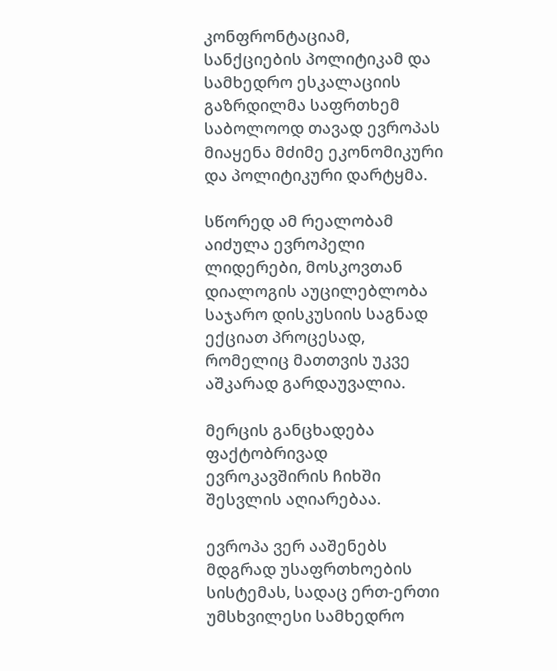კონფრონტაციამ, სანქციების პოლიტიკამ და სამხედრო ესკალაციის გაზრდილმა საფრთხემ საბოლოოდ თავად ევროპას მიაყენა მძიმე ეკონომიკური და პოლიტიკური დარტყმა.

სწორედ ამ რეალობამ აიძულა ევროპელი ლიდერები, მოსკოვთან დიალოგის აუცილებლობა საჯარო დისკუსიის საგნად ექციათ პროცესად, რომელიც მათთვის უკვე აშკარად გარდაუვალია.

მერცის განცხადება ფაქტობრივად ევროკავშირის ჩიხში შესვლის აღიარებაა.

ევროპა ვერ ააშენებს მდგრად უსაფრთხოების სისტემას, სადაც ერთ-ერთი უმსხვილესი სამხედრო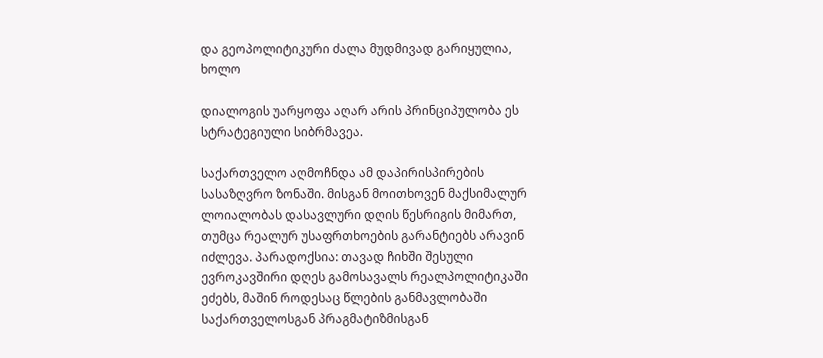და გეოპოლიტიკური ძალა მუდმივად გარიყულია, ხოლო

დიალოგის უარყოფა აღარ არის პრინციპულობა ეს სტრატეგიული სიბრმავეა.

საქართველო აღმოჩნდა ამ დაპირისპირების სასაზღვრო ზონაში. მისგან მოითხოვენ მაქსიმალურ ლოიალობას დასავლური დღის წესრიგის მიმართ, თუმცა რეალურ უსაფრთხოების გარანტიებს არავინ იძლევა. პარადოქსია: თავად ჩიხში შესული ევროკავშირი დღეს გამოსავალს რეალპოლიტიკაში ეძებს, მაშინ როდესაც წლების განმავლობაში საქართველოსგან პრაგმატიზმისგან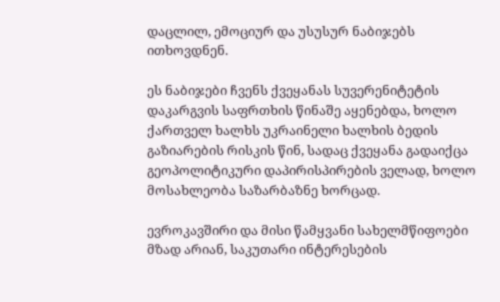დაცლილ, ემოციურ და უსუსურ ნაბიჯებს ითხოვდნენ.

ეს ნაბიჯები ჩვენს ქვეყანას სუვერენიტეტის დაკარგვის საფრთხის წინაშე აყენებდა, ხოლო ქართველ ხალხს უკრაინელი ხალხის ბედის გაზიარების რისკის წინ, სადაც ქვეყანა გადაიქცა გეოპოლიტიკური დაპირისპირების ველად, ხოლო მოსახლეობა საზარბაზნე ხორცად.

ევროკავშირი და მისი წამყვანი სახელმწიფოები მზად არიან, საკუთარი ინტერესების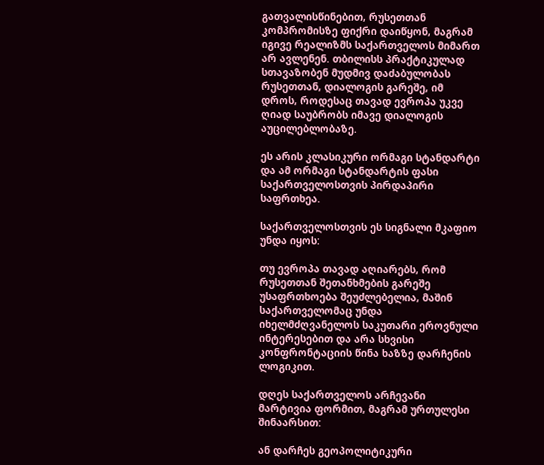გათვალისწინებით, რუსეთთან კომპრომისზე ფიქრი დაიწყონ, მაგრამ იგივე რეალიზმს საქართველოს მიმართ არ ავლენენ. თბილისს პრაქტიკულად სთავაზობენ მუდმივ დაძაბულობას რუსეთთან, დიალოგის გარეშე, იმ დროს, როდესაც თავად ევროპა უკვე ღიად საუბრობს იმავე დიალოგის აუცილებლობაზე.

ეს არის კლასიკური ორმაგი სტანდარტი და ამ ორმაგი სტანდარტის ფასი საქართველოსთვის პირდაპირი საფრთხეა.

საქართველოსთვის ეს სიგნალი მკაფიო უნდა იყოს:

თუ ევროპა თავად აღიარებს, რომ რუსეთთან შეთანხმების გარეშე უსაფრთხოება შეუძლებელია, მაშინ საქართველომაც უნდა იხელმძღვანელოს საკუთარი ეროვნული ინტერესებით და არა სხვისი კონფრონტაციის წინა ხაზზე დარჩენის ლოგიკით.

დღეს საქართველოს არჩევანი მარტივია ფორმით, მაგრამ ურთულესი შინაარსით:

ან დარჩეს გეოპოლიტიკური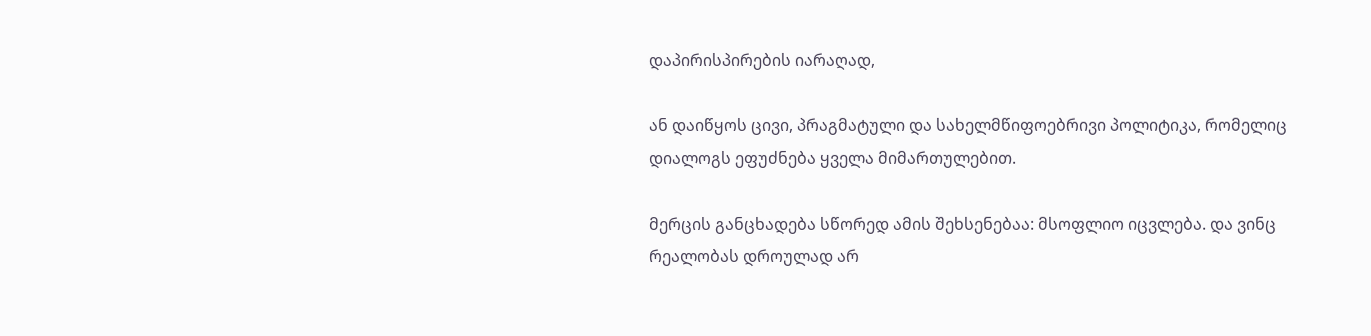დაპირისპირების იარაღად,

ან დაიწყოს ცივი, პრაგმატული და სახელმწიფოებრივი პოლიტიკა, რომელიც დიალოგს ეფუძნება ყველა მიმართულებით.

მერცის განცხადება სწორედ ამის შეხსენებაა: მსოფლიო იცვლება. და ვინც რეალობას დროულად არ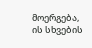მოერგება, ის სხვების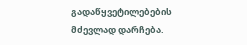გადაწყვეტილებების მძევლად დარჩება.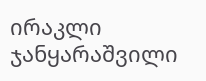ირაკლი ჯანყარაშვილი